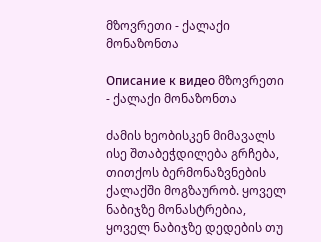მზოვრეთი - ქალაქი მონაზონთა

Описание к видео მზოვრეთი - ქალაქი მონაზონთა

ძამის ხეობისკენ მიმავალს ისე შთაბეჭდილება გრჩება, თითქოს ბერმონაზვნების ქალაქში მოგზაურობ. ყოველ ნაბიჯზე მონასტრებია, ყოველ ნაბიჯზე დედების თუ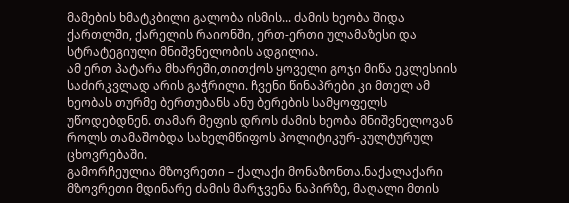მამების ხმატკბილი გალობა ისმის... ძამის ხეობა შიდა ქართლში, ქარელის რაიონში, ერთ-ერთი ულამაზესი და სტრატეგიული მნიშვნელობის ადგილია.
ამ ერთ პატარა მხარეში,თითქოს ყოველი გოჯი მიწა ეკლესიის საძირკვლად არის გაჭრილი. ჩვენი წინაპრები კი მთელ ამ ხეობას თურმე ბერთუბანს ანუ ბერების სამყოფელს უწოდებდნენ. თამარ მეფის დროს ძამის ხეობა მნიშვნელოვან როლს თამაშობდა სახელმწიფოს პოლიტიკურ-კულტურულ ცხოვრებაში.
გამორჩეულია მზოვრეთი – ქალაქი მონაზონთა.ნაქალაქარი მზოვრეთი მდინარე ძამის მარჯვენა ნაპირზე, მაღალი მთის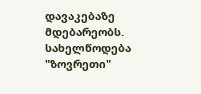დავაკებაზე მდებარეობს. სახელწოდება "ზოვრეთი"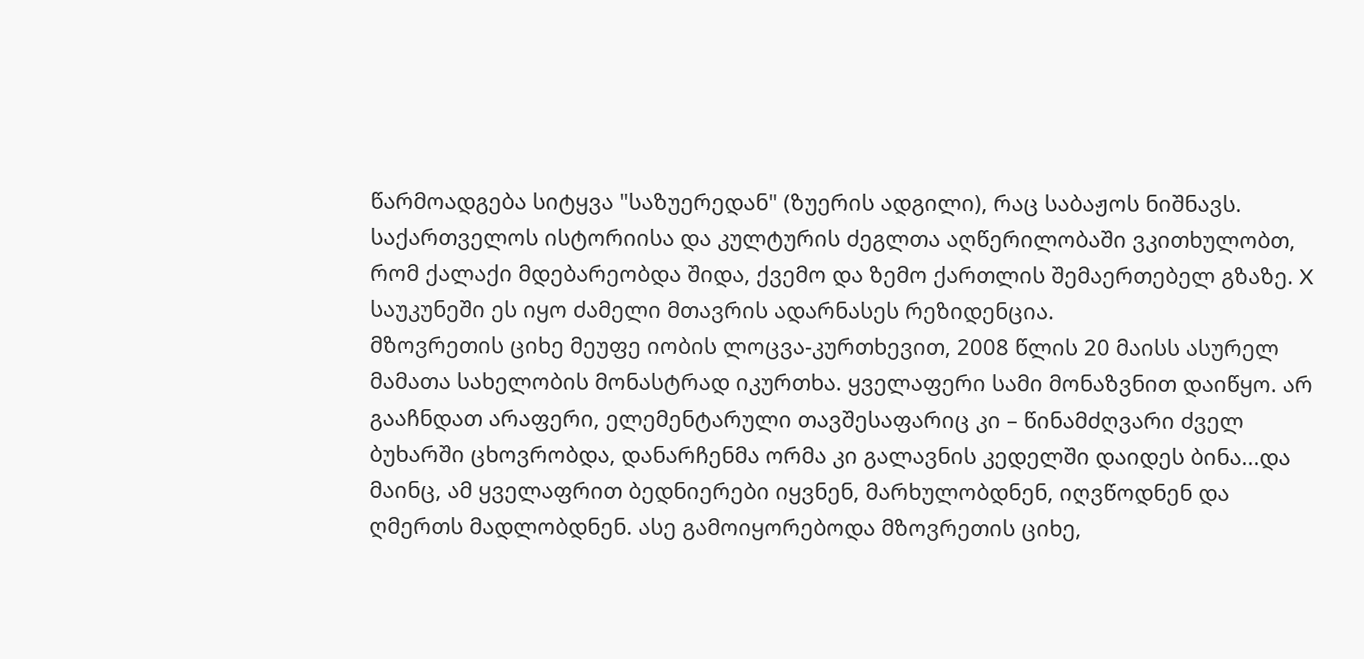წარმოადგება სიტყვა "საზუერედან" (ზუერის ადგილი), რაც საბაჟოს ნიშნავს. საქართველოს ისტორიისა და კულტურის ძეგლთა აღწერილობაში ვკითხულობთ, რომ ქალაქი მდებარეობდა შიდა, ქვემო და ზემო ქართლის შემაერთებელ გზაზე. X საუკუნეში ეს იყო ძამელი მთავრის ადარნასეს რეზიდენცია.
მზოვრეთის ციხე მეუფე იობის ლოცვა-კურთხევით, 2008 წლის 20 მაისს ასურელ მამათა სახელობის მონასტრად იკურთხა. ყველაფერი სამი მონაზვნით დაიწყო. არ გააჩნდათ არაფერი, ელემენტარული თავშესაფარიც კი – წინამძღვარი ძველ ბუხარში ცხოვრობდა, დანარჩენმა ორმა კი გალავნის კედელში დაიდეს ბინა...და მაინც, ამ ყველაფრით ბედნიერები იყვნენ, მარხულობდნენ, იღვწოდნენ და ღმერთს მადლობდნენ. ასე გამოიყორებოდა მზოვრეთის ციხე,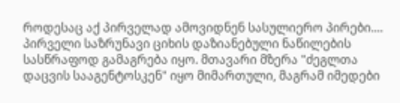როდესაც აქ პირველად ამოვიდნენ სასულიერო პირები....
პირველი საზრუნავი ციხის დაზიანებული ნაწილების სასწრაფოდ გამაგრება იყო. მთავარი მზერა "ძეგლთა დაცვის სააგენტოსკენ" იყო მიმართული, მაგრამ იმედები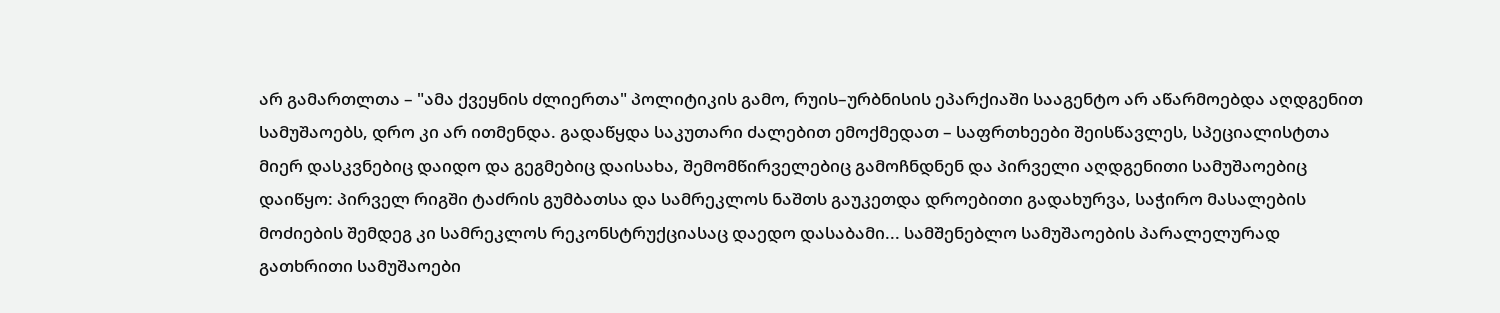არ გამართლთა – "ამა ქვეყნის ძლიერთა" პოლიტიკის გამო, რუის–ურბნისის ეპარქიაში სააგენტო არ აწარმოებდა აღდგენით სამუშაოებს, დრო კი არ ითმენდა. გადაწყდა საკუთარი ძალებით ემოქმედათ – საფრთხეები შეისწავლეს, სპეციალისტთა მიერ დასკვნებიც დაიდო და გეგმებიც დაისახა, შემომწირველებიც გამოჩნდნენ და პირველი აღდგენითი სამუშაოებიც დაიწყო: პირველ რიგში ტაძრის გუმბათსა და სამრეკლოს ნაშთს გაუკეთდა დროებითი გადახურვა, საჭირო მასალების მოძიების შემდეგ კი სამრეკლოს რეკონსტრუქციასაც დაედო დასაბამი... სამშენებლო სამუშაოების პარალელურად გათხრითი სამუშაოები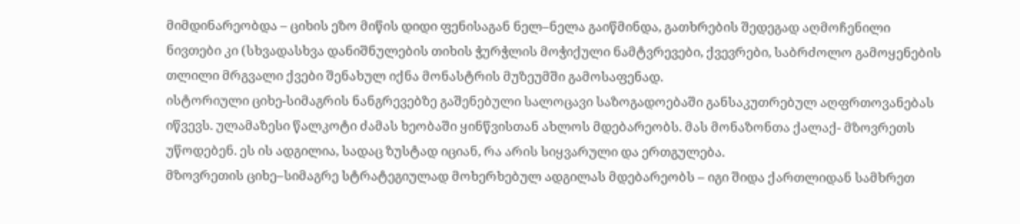მიმდინარეობდა – ციხის ეზო მიწის დიდი ფენისაგან ნელ–ნელა გაიწმინდა, გათხრების შედეგად აღმოჩენილი ნივთები კი (სხვადასხვა დანიშნულების თიხის ჭურჭლის მოჭიქული ნამტვრევები, ქვევრები, საბრძოლო გამოყენების თლილი მრგვალი ქვები შენახულ იქნა მონასტრის მუზეუმში გამოსაფენად.
ისტორიული ციხე-სიმაგრის ნანგრევებზე გაშენებული სალოცავი საზოგადოებაში განსაკუთრებულ აღფრთოვანებას იწვევს. ულამაზესი წალკოტი ძამას ხეობაში ყინწვისთან ახლოს მდებარეობს. მას მონაზონთა ქალაქ- მზოვრეთს უწოდებენ. ეს ის ადგილია, სადაც ზუსტად იციან, რა არის სიყვარული და ერთგულება.
მზოვრეთის ციხე–სიმაგრე სტრატეგიულად მოხერხებულ ადგილას მდებარეობს – იგი შიდა ქართლიდან სამხრეთ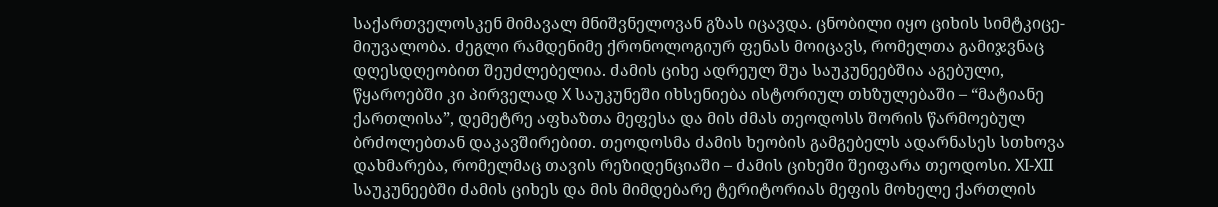საქართველოსკენ მიმავალ მნიშვნელოვან გზას იცავდა. ცნობილი იყო ციხის სიმტკიცე-მიუვალობა. ძეგლი რამდენიმე ქრონოლოგიურ ფენას მოიცავს, რომელთა გამიჯვნაც დღესდღეობით შეუძლებელია. ძამის ციხე ადრეულ შუა საუკუნეებშია აგებული, წყაროებში კი პირველად X საუკუნეში იხსენიება ისტორიულ თხზულებაში – “მატიანე ქართლისა”, დემეტრე აფხაზთა მეფესა და მის ძმას თეოდოსს შორის წარმოებულ ბრძოლებთან დაკავშირებით. თეოდოსმა ძამის ხეობის გამგებელს ადარნასეს სთხოვა დახმარება, რომელმაც თავის რეზიდენციაში – ძამის ციხეში შეიფარა თეოდოსი. XI-XII საუკუნეებში ძამის ციხეს და მის მიმდებარე ტერიტორიას მეფის მოხელე ქართლის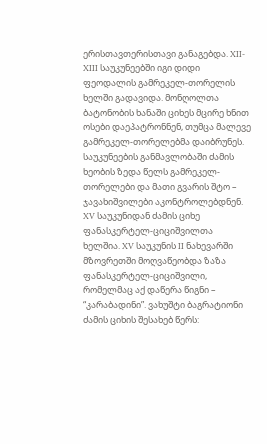ერისთავთერისთავი განაგებდა. XII-XIII საუკუნეებში იგი დიდი ფეოდალის გამრეკელ-თორელის ხელში გადავიდა. მონღოლთა ბატონობის ხანაში ციხეს მცირე ხნით ოსები დაეპატრონნენ, თუმცა მალევე გამრეკელ-თორელებმა დაიბრუნეს. საუკუნეების განმავლობაში ძამის ხეობის ზედა წელს გამრეკელ-თორელები და მათი გვარის შტო – ჯავახიშვილები აკონტროლებდნენ. XV საუკუნიდან ძამის ციხე ფანასკერტელ-ციციშვილთა ხელშია. XV საუკუნის II ნახევარში მზოვრეთში მოღვაწეობდა ზაზა ფანასკერტელ-ციციშვილი, რომელმაც აქ დაწერა წიგნი – “კარაბადინი”. ვახუშტი ბაგრატიონი ძამის ციხის შესახებ წერს: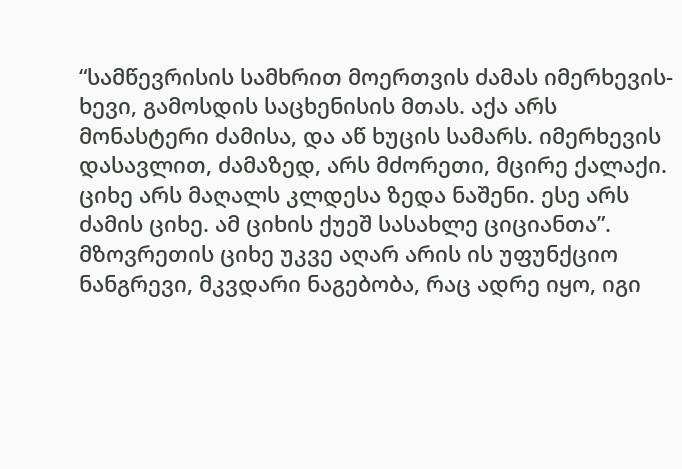“სამწევრისის სამხრით მოერთვის ძამას იმერხევის-ხევი, გამოსდის საცხენისის მთას. აქა არს მონასტერი ძამისა, და აწ ხუცის სამარს. იმერხევის დასავლით, ძამაზედ, არს მძორეთი, მცირე ქალაქი. ციხე არს მაღალს კლდესა ზედა ნაშენი. ესე არს ძამის ციხე. ამ ციხის ქუეშ სასახლე ციციანთა”.
მზოვრეთის ციხე უკვე აღარ არის ის უფუნქციო ნანგრევი, მკვდარი ნაგებობა, რაც ადრე იყო, იგი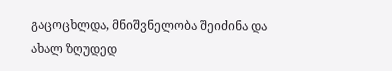გაცოცხლდა, მნიშვნელობა შეიძინა და ახალ ზღუდედ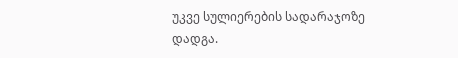უკვე სულიერების სადარაჯოზე დადგა.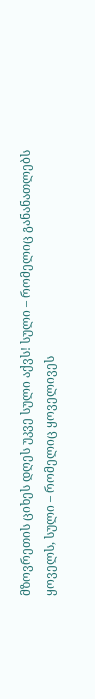მზოვრეთის ციხეს დღეს უკვე სული აქვს! სული – რომელიც განანათლებს ყოველს, სული – რომელიც ყოველივეს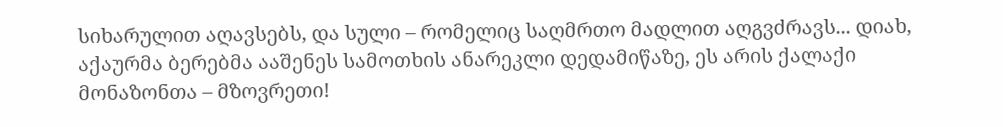სიხარულით აღავსებს, და სული – რომელიც საღმრთო მადლით აღგვძრავს... დიახ, აქაურმა ბერებმა ააშენეს სამოთხის ანარეკლი დედამიწაზე, ეს არის ქალაქი მონაზონთა – მზოვრეთი!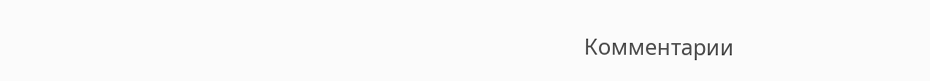Комментарии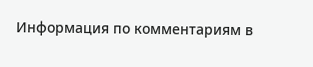Информация по комментариям в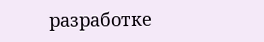разработке